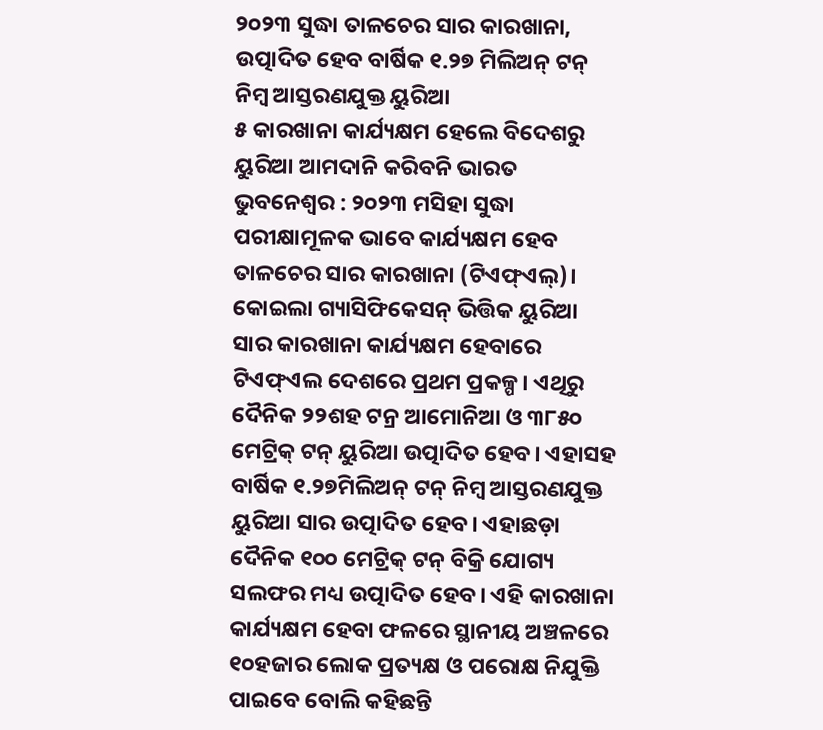୨୦୨୩ ସୁଦ୍ଧା ତାଳଚେର ସାର କାରଖାନା, ଉତ୍ପାଦିତ ହେବ ବାର୍ଷିକ ୧.୨୭ ମିଲିଅନ୍ ଟନ୍ ନିମ୍ବ ଆସ୍ତରଣଯୁକ୍ତ ୟୁରିଆ
୫ କାରଖାନା କାର୍ଯ୍ୟକ୍ଷମ ହେଲେ ବିଦେଶରୁ ୟୁରିଆ ଆମଦାନି କରିବନି ଭାରତ
ଭୁବନେଶ୍ବର : ୨୦୨୩ ମସିହା ସୁଦ୍ଧା ପରୀକ୍ଷାମୂଳକ ଭାବେ କାର୍ଯ୍ୟକ୍ଷମ ହେବ ତାଳଚେର ସାର କାରଖାନା (ଟିଏଫ୍ଏଲ୍)। କୋଇଲା ଗ୍ୟାସିଫିକେସନ୍ ଭିତ୍ତିକ ୟୁରିଆ ସାର କାରଖାନା କାର୍ଯ୍ୟକ୍ଷମ ହେବାରେ ଟିଏଫ୍ଏଲ ଦେଶରେ ପ୍ରଥମ ପ୍ରକଳ୍ପ। ଏଥିରୁ ଦୈନିକ ୨୨ଶହ ଟନ୍ର ଆମୋନିଆ ଓ ୩୮୫୦ ମେଟ୍ରିକ୍ ଟନ୍ ୟୁରିଆ ଉତ୍ପାଦିତ ହେବ। ଏହାସହ ବାର୍ଷିକ ୧.୨୭ମିଲିଅନ୍ ଟନ୍ ନିମ୍ବ ଆସ୍ତରଣଯୁକ୍ତ ୟୁରିଆ ସାର ଉତ୍ପାଦିତ ହେବ। ଏହାଛଡ଼ା ଦୈନିକ ୧୦୦ ମେଟ୍ରିକ୍ ଟନ୍ ବିକ୍ରି ଯୋଗ୍ୟ ସଲଫର ମଧ୍ୟ ଉତ୍ପାଦିତ ହେବ। ଏହି କାରଖାନା କାର୍ଯ୍ୟକ୍ଷମ ହେବା ଫଳରେ ସ୍ଥାନୀୟ ଅଞ୍ଚଳରେ ୧୦ହଜାର ଲୋକ ପ୍ରତ୍ୟକ୍ଷ ଓ ପରୋକ୍ଷ ନିଯୁକ୍ତି ପାଇବେ ବୋଲି କହିଛନ୍ତି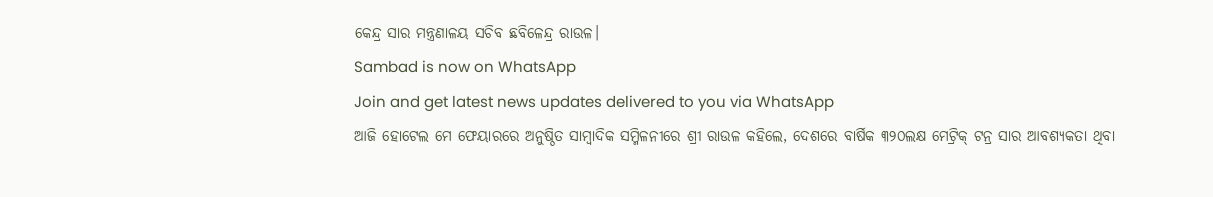କେନ୍ଦ୍ର ସାର ମନ୍ତ୍ରଣାଳୟ ସଚିବ ଛବିଳେନ୍ଦ୍ର ରାଉଳ।
Sambad is now on WhatsApp
Join and get latest news updates delivered to you via WhatsApp
ଆଜି ହୋଟେଲ ମେ ଫେୟାରରେ ଅନୁଷ୍ଠିତ ସାମ୍ବାଦିକ ସମ୍ମିଳନୀରେ ଶ୍ରୀ ରାଉଳ କହିଲେ, ଦେଶରେ ବାର୍ଷିକ ୩୨୦ଲକ୍ଷ ମେଟ୍ରିକ୍ ଟନ୍ର ସାର ଆବଶ୍ୟକତା ଥିବା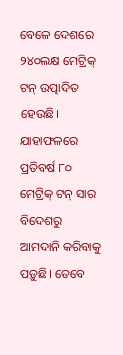ବେଳେ ଦେଶରେ ୨୪୦ଲକ୍ଷ ମେଟ୍ରିକ୍ ଟନ୍ ଉତ୍ପାଦିତ ହେଉଛି। ଯାହାଫଳରେ ପ୍ରତିବର୍ଷ ୮୦ ମେଟ୍ରିକ୍ ଟନ୍ ସାର ବିଦେଶରୁ ଆମଦାନି କରିବାକୁ ପଡ଼ୁଛି। ତେବେ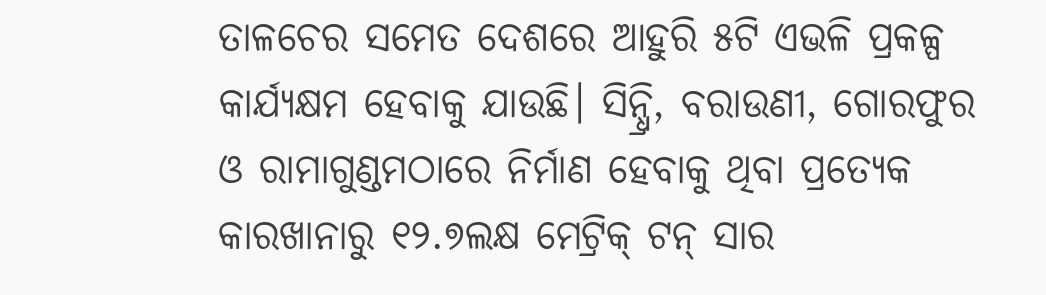ତାଳଚେର ସମେତ ଦେଶରେ ଆହୁରି ୫ଟି ଏଭଳି ପ୍ରକଳ୍ପ କାର୍ଯ୍ୟକ୍ଷମ ହେବାକୁ ଯାଉଛି। ସିନ୍ଧ୍ରି, ବରାଉଣୀ, ଗୋରଫୁର ଓ ରାମାଗୁଣ୍ଡମଠାରେ ନିର୍ମାଣ ହେବାକୁ ଥିବା ପ୍ରତ୍ୟେକ କାରଖାନାରୁ ୧୨.୭ଲକ୍ଷ ମେଟ୍ରିକ୍ ଟନ୍ ସାର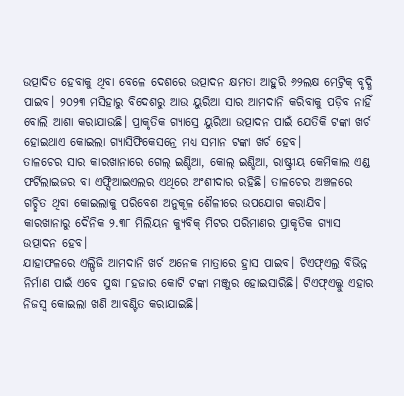ଉତ୍ପାଦିତ ହେବାକୁ ଥିବା ବେଳେ ଦେଶରେ ଉତ୍ପାଦନ କ୍ଷମତା ଆହୁରି ୬୨ଲକ୍ଷ ମେଟ୍ରିକ୍ ବୃଦ୍ଧି ପାଇବ। ୨୦୨୩ ମସିହାରୁ ବିଦେଶରୁ ଆଉ ୟୁରିଆ ସାର ଆମଦାନି କରିବାକୁ ପଡ଼ିବ ନାହିଁ ବୋଲି ଆଶା କରାଯାଉଛି। ପ୍ରାକୃତିକ ଗ୍ୟାସ୍ରେ ୟୁରିଆ ଉତ୍ପାଦନ ପାଇଁ ଯେତିକି ଟଙ୍କା ଖର୍ଚ ହୋଇଥାଏ କୋଇଲା ଗ୍ୟାସିଫିକେସନ୍ରେ ମଧ୍ୟ ସମାନ ଟଙ୍କା ଖର୍ଚ ହେବ।
ତାଳଚେର ସାର କାରଖାନାରେ ଗେଲ୍ ଇଣ୍ଡିଆ, କୋଲ୍ ଇଣ୍ଡିଆ, ରାଷ୍ଟ୍ରୀୟ କେମିକାଲ ଏଣ୍ଡ ଫର୍ଟିଲାଇଜର ବା ଏଫ୍ସିଆଇଏଲର ଏଥିରେ ଅଂଶୀଦାର ରହିଛି। ତାଳଚେର ଅଞ୍ଚଳରେ ଗଚ୍ଛିତ ଥିବା କୋଇଲାକୁ ପରିବେଶ ଅନୁକୂଳ ଶୈଳୀରେ ଉପଯୋଗ କରାଯିବ। କାରଖାନାରୁ ଦୈନିକ ୨.୩୮ ମିଲିୟନ କ୍ୟୁବିକ୍ ମିଟର ପରିମାଣର ପ୍ରାକୃତିକ ଗ୍ୟାସ ଉତ୍ପାଦନ ହେବ।
ଯାହାଫଳରେ ଏଲ୍ପିଜି ଆମଦାନି ଖର୍ଚ ଅନେକ ମାତ୍ରାରେ ହ୍ରାସ ପାଇବ। ଟିଏଫ୍ଏଲ୍ର ବିଭିନ୍ନ ନିର୍ମାଣ ପାଇଁ ଏବେ ସୁଦ୍ଧା ୮ହଜାର କୋଟି ଟଙ୍କା ମଞ୍ଜୁର ହୋଇସାରିଛି। ଟିଏଫ୍ଏଲ୍କୁ ଏହାର ନିଜସ୍ବ କୋଇଲା ଖଣି ଆବଣ୍ଟିତ କରାଯାଇଛି।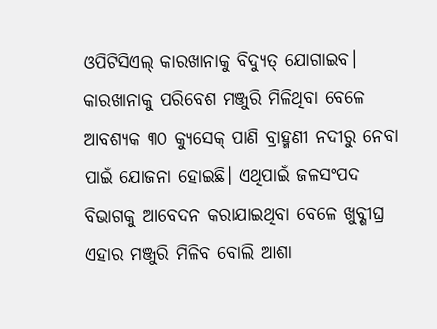ଓପିଟିସିଏଲ୍ କାରଖାନାକୁ ବିଦ୍ୟୁତ୍ ଯୋଗାଇବ। କାରଖାନାକୁ ପରିବେଶ ମଞ୍ଜୁରି ମିଳିଥିବା ବେଳେ ଆବଶ୍ୟକ ୩୦ କ୍ୟୁସେକ୍ ପାଣି ବ୍ରାହ୍ମଣୀ ନଦୀରୁ ନେବା ପାଇଁ ଯୋଜନା ହୋଇଛି। ଏଥିପାଇଁ ଜଳସଂପଦ ବିଭାଗକୁ ଆବେଦନ କରାଯାଇଥିବା ବେଳେ ଖୁବ୍ଶୀଘ୍ର ଏହାର ମଞ୍ଜୁରି ମିଳିବ ବୋଲି ଆଶା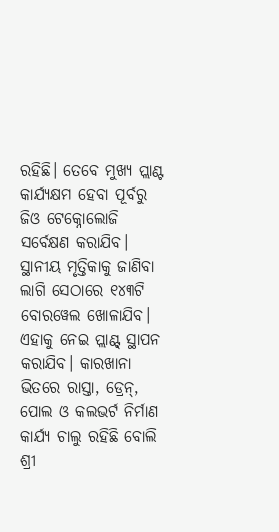ରହିଛି। ତେବେ ମୁଖ୍ୟ ପ୍ଲାଣ୍ଟ କାର୍ଯ୍ୟକ୍ଷମ ହେବା ପୂର୍ବରୁ ଜିଓ ଟେକ୍ନୋଲୋଜି ସର୍ବେକ୍ଷଣ କରାଯିବ। ସ୍ଥାନୀୟ ମୃତ୍ତିକାକୁ ଜାଣିବା ଲାଗି ସେଠାରେ ୧୪୩ଟି ବୋରୱେଲ ଖୋଳାଯିବ। ଏହାକୁ ନେଇ ପ୍ଲାଣ୍ଟ୍ ସ୍ଥାପନ କରାଯିବ। କାରଖାନା ଭିତରେ ରାସ୍ତା, ଡ୍ରେନ୍, ପୋଲ ଓ କଲଭର୍ଟ ନିର୍ମାଣ କାର୍ଯ୍ୟ ଚାଲୁ ରହିଛି ବୋଲି ଶ୍ରୀ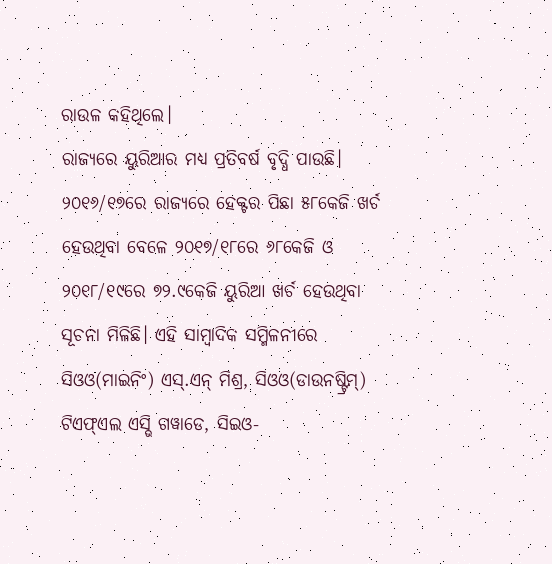ରାଉଳ କହିଥିଲେ।
ରାଜ୍ୟରେ ୟୁରିଆର ମଧ୍ୟ ପ୍ରତିବର୍ଷ ବୃଦ୍ଧି ପାଉଛି। ୨୦୧୬/୧୭ରେ ରାଜ୍ୟରେ ହେକ୍ଟର ପିଛା ୫୮କେଜି ଖର୍ଚ ହେଉଥିବା ବେଳେ ୨୦୧୭/୧୮ରେ ୬୮କେଜି ଓ ୨୦୧୮/୧୯ରେ ୭୨.୯କେଜି ୟୁରିଆ ଖର୍ଚ ହେଉଥିବା ସୂଚନା ମିଳିଛି। ଏହି ସାମ୍ବାଦିକ ସମ୍ମିଳନୀରେ ସିଓଓ(ମାଇନିଂ) ଏସ୍.ଏନ୍ ମିଶ୍ର, ସିଓଓ(ଡାଉନଷ୍ଟ୍ରିମ୍) ଟିଏଫ୍ଏଲ ଏସ୍ଭି ଗୱାଡେ, ସିଇଓ-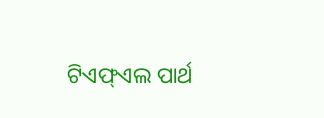ଟିଏଫ୍ଏଲ ପାର୍ଥ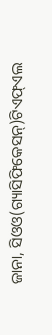ଜାନା, ସିଓଓ(ଗ୍ୟାସିଫିକେସନ୍)ଟିଏଫ୍ଏଲ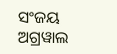ସଂଜୟ ଅଗ୍ରୱାଲ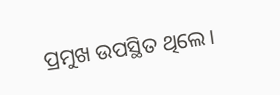ପ୍ରମୁଖ ଉପସ୍ଥିତ ଥିଲେ।